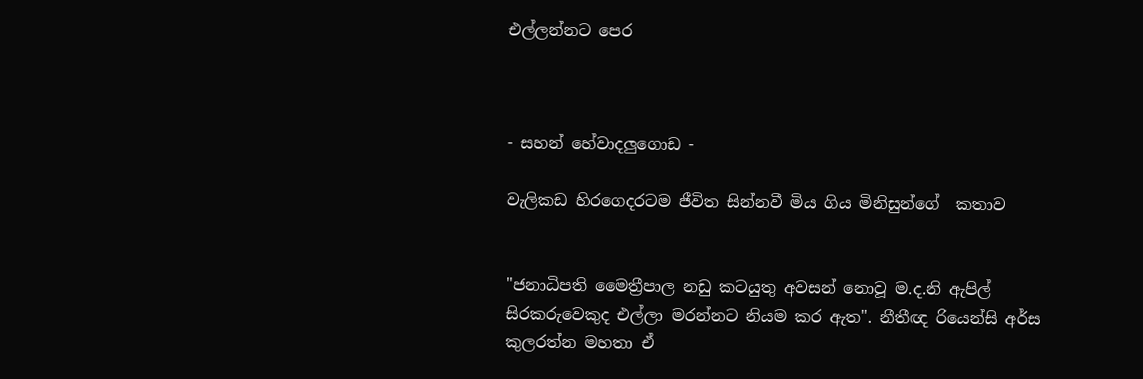එල්ලන්නට පෙර



- සහන් හේවාදලුගොඩ -

වැලිකඩ හිරගෙදරටම ජීවිත සින්නවී මිය ගිය මිනිසුන්ගේ  කතාව


"ජනාධිපති මෛත්‍රීපාල නඩු කටයුතු අවසන් නොවූ ම.ද.නි ඇපිල් සිරකරුවෙකුද එල්ලා මරන්නට නියම කර ඇත". නීතීඥ රියෙන්සි අර්ස කුලරත්න මහතා ඒ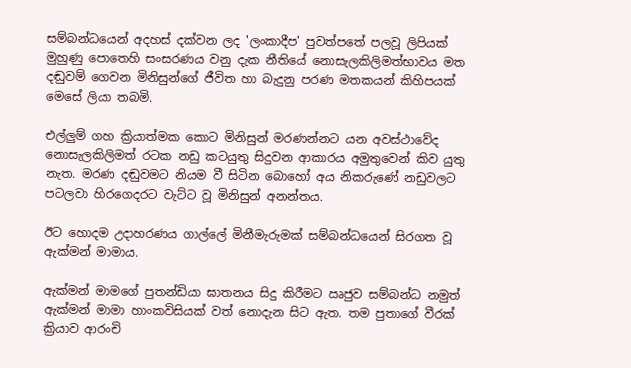සම්බන්ධයෙන් අදහස් දක්වන ලද 'ලංකාදීප' පුවත්පතේ පලවූ ලිපියක් මුහුණු පොතෙහි සංසරණය වනු දැක නීතියේ නොසැලකිලිමත්භාවය මත දඬුවම් ගෙවන මිනිසුන්ගේ ජීවිත හා බැදුනු පරණ මතකයන් කිහිපයක් මෙසේ ලියා තබමි.

එල්ලුම් ගහ ක්‍රියාත්මක කොට මිනිසුන් මරණන්නට යන අවස්ථාවේද නොසැලකිලිමත් රටක නඩු කටයුතු සිදුවන ආකාරය අමුතුවෙන් කිව යුතු නැත. මරණ දඬුවමට නියම වී සිටින බොහෝ අය නිකරුණේ නඩුවලට පටලවා හිරගෙදරට වැට්ට වූ මිනිසුන් අනන්තය.

ඊට හොදම උදාහරණය ගාල්ලේ මිනීමැරුමක් සම්බන්ධයෙන් සිරගත වූ ඇක්මන් මාමාය.

ඇක්මන් මාමගේ පුතන්ඩියා ඝාතනය සිදු කිරීමට ඍජුව සම්බන්ධ නමුත් ඇක්මන් මාමා හාංකවිසියක් වත් නොදැන සිට ඇත. තම පුතාගේ වීරක් ක්‍රියාව ආරංචි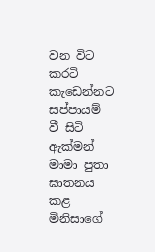වන විට කරටි කැඩෙන්නට සප්පායම් වී සිටි ඇක්මන් මාමා පුතා ඝාතනය කළ මිනිසාගේ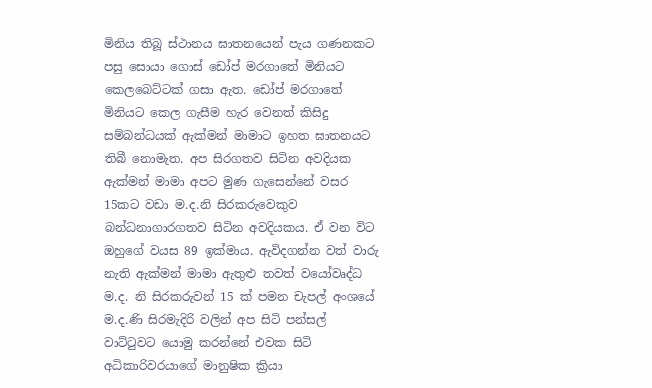මිනිය තිබූ ස්ථානය ඝාතනයෙන් පැය ගණනකට පසු සොයා ගොස් ඩෝප් මරගාතේ මිනියට කෙලබෙට්ටක් ගසා ඇත. ඩෝප් මරගාතේ මිනියට කෙල ගැසීම හැර වෙනත් කිසිදු සම්බන්ධයක් ඇක්මන් මාමාට ඉහත ඝාතනයට තිබී නොමැත. අප සිරගතව සිටින අවදියක ඇක්මන් මාමා අපට මුණ ගැසෙන්නේ වසර 15කට වඩා ම.ද.නි සිරකරුවෙකුව බන්ධනාගාරගතව සිටින අවදියකය. ඒ වන විට ඔහුගේ වයස 89 ඉක්මාය. ඇවිදගන්න වත් වාරු නැති ඇක්මන් මාමා ඇතුළු තවත් වයෝවෘද්ධ ම.ද. නි සිරකරුවන් 15 ක් පමන චැපල් අංශයේ ම.ද.ණි සිරමැදිරි වලින් අප සිටි පන්සල් වාට්ටුවට යොමු කරන්නේ එවක සිටි අධිකාරිවරයාගේ මානුෂික ක්‍රියා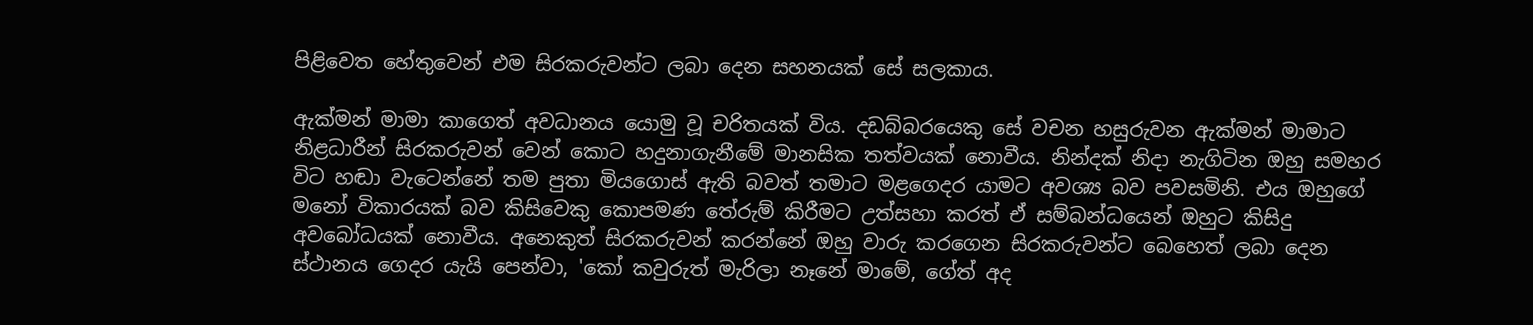පිළිවෙත හේතුවෙන් එම සිරකරුවන්ට ලබා දෙන සහනයක් සේ සලකාය.

ඇක්මන් මාමා කාගෙත් අවධානය යොමු වූ චරිතයක් විය. දඩබ්බරයෙකු සේ වචන හසුරුවන ඇක්මන් මාමාට නිළධාරීන් සිරකරුවන් වෙන් කොට හදුනාගැනීමේ මානසික තත්වයක් නොවීය. නින්දක් නිදා නැගිටින ඔහු සමහර විට හඬා වැටෙන්නේ තම පුතා මියගොස් ඇති බවත් තමාට මළගෙදර යාමට අවශ්‍ය බව පවසමිනි. එය ඔහුගේ මනෝ විකාරයක් බව කිසිවෙකු කොපමණ තේරුම් කිරීමට උත්සහා කරත් ඒ සම්බන්ධයෙන් ඔහුට කිසිදු අවබෝධයක් නොවීය. අනෙකුත් සිරකරුවන් කරන්නේ ඔහු වාරු කරගෙන සිරකරුවන්ට බෙහෙත් ලබා දෙන ස්ථානය ගෙදර යැයි පෙන්වා, 'කෝ කවුරුත් මැරිලා නෑනේ මාමේ, ගේත් අද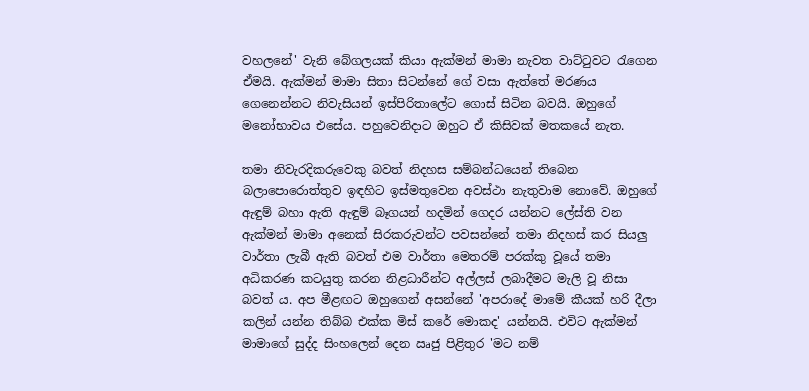වහලනේ' වැනි බේගලයක් කියා ඇක්මන් මාමා නැවත වාට්ටුවට රැගෙන ඒමයි. ඇක්මන් මාමා සිතා සිටන්නේ ගේ වසා ඇත්තේ මරණය ගෙනෙන්නට නිවැසියන් ඉස්පිරිතාලේට ගොස් සිටින බවයි. ඔහුගේ මනෝභාවය එසේය. පහුවෙනිදාට ඔහුට ඒ කිසිවක් මතකයේ නැත.

තමා නිවැරදිකරුවෙකු බවත් නිදහස සම්බන්ධයෙන් තිබෙන බලාපොරොත්තුව ඉඳහිට ඉස්මතුවෙන අවස්ථා නැතුවාම නොවේ. ඔහුගේ ඇඳුම් බහා ඇති ඇඳුම් බෑගයන් හදමින් ගෙදර යන්නට ලේස්ති වන ඇක්මන් මාමා අනෙක් සිරකරුවන්ට පවසන්නේ තමා නිදහස් කර සියලු වාර්තා ලැබී ඇති බවත් එම වාර්තා මෙතරම් පරක්කු වූයේ තමා අධිකරණ කටයුතු කරන නිළධාරීන්ට අල්ලස් ලබාදීමට මැලි වූ නිසා බවත්‍ ය. අප මීළඟට ඔහුගෙන් අසන්නේ 'අපරාදේ මාමේ කීයක් හරි දීලා කලින් යන්න තිබ්බ එක්ක මිස් කරේ මොකද' යන්නයි. එවිට ඇක්මන් මාමාගේ සුද්ද සිංහලෙන් දෙන ඍජු පිළිතුර 'මට නම්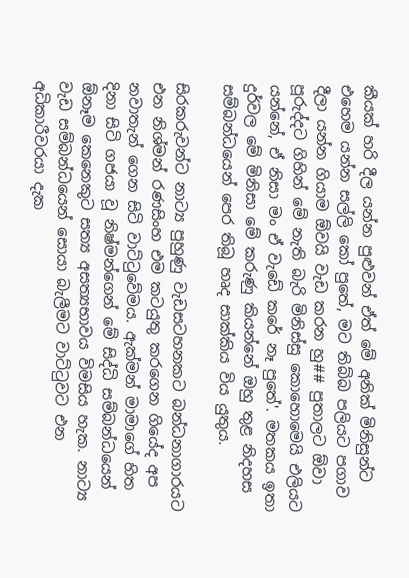කීයක් හරි දීල යන්න පුළුවන් ඒත් මේ අනික් මිනිසුන්ට එහෙම යන්න සල්ලි කෝ පුතේ, මට තිබ්බ පලියට පගාව දීලා යන්න ගියාම ඕවයි වැඩ කරන හු## පුතාලට ඕවා පූරුද්දට ගිහින් මේ නැති බැරි මිනිස්සු කොහොමෙයි එලියට යන්නේ, ඒ නිසා මං ඒ වැඩේ කරේ නෑ පුතේ'. මතකය ඉතා දුර්වල මේ මිනිසා මේ කරුණු කියන්නේ ඔහු තුළ නිදහස සම්බන්ධයෙන් පෙර තිබූ හෘද සාක්කිය විය යුතුය.

සිරකරුවන්ට නාට්‍ය පුහුණු වැඩසටහනකට බන්ධනාගාරයට එන නිශ්මන් රණසිංහ එම කටයුතු කරගෙන ගියේද අප නවාතැන් ගෙන සිටි වාට්ටුවේමය. ඇක්මන් මාමාගේ හිත දිනා සිටි ගජයා වූ නිෂ්මන්ගෙන් මේ සිද්ධි සම්බන්ධයෙන් ඕනෑම කෙනෙකුට සත්‍ය අසත්‍යභාවය විමසිය හැක. නාට්‍ය වැඩ සම්බන්ධයෙන් සොයා බැලීමට වාට්ටුවට එන අධිකාරීවරයා දැක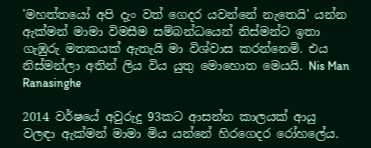'මහත්තයෝ අපි දැං වත් ගෙදර යවන්නේ නැතෙයි' යන්න ඇක්මන් මාමා විමසීම සම්බන්ධයෙන් නිස්මන්ට ඉතා ගැඹුරු මතකයක් ඇතැයි මා විශ්වාස කරන්නෙමි. එය නිස්මන්ලා අතින් ලිය විය යුතු මොහොත මෙයයි. Nis Man Ranasinghe

2014 වර්ෂයේ අවුරුදු 93කට ආසන්න කාලයක් ආයු වලඳා ඇක්මන් මාමා මිය යන්නේ හිරගෙදර රෝහලේය.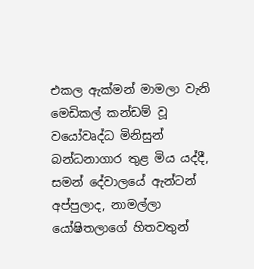එකල ඇක්මන් මාමලා වැනි මෙඩිකල් කන්ඩම් වූ වයෝවෘද්ධ මිනිසුන් බන්ධනාගාර තුළ මිය යද්දී, සමන් දේවාලයේ ඇන්ටන් අප්පුලාද, නාමල්ලා යෝෂිතලාගේ හිතවතුන්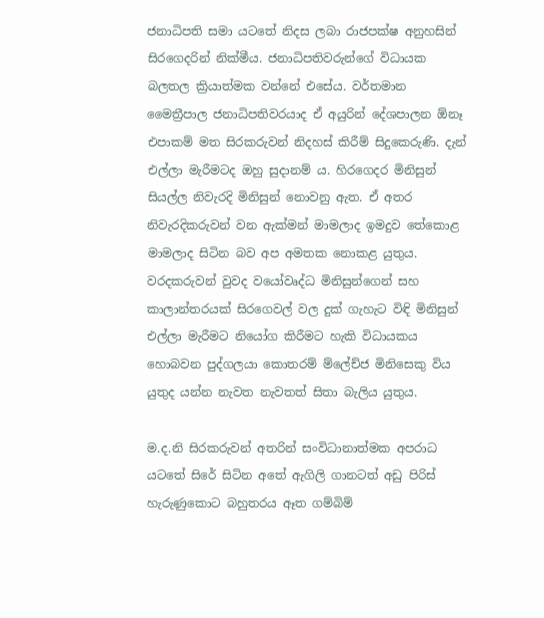ජනාධිපති සමා යටතේ නිදස ලබා රාජපක්ෂ අනුහසින් සිරගෙදරින් නික්මීය. ජනාධිපතිවරුන්ගේ විධායක බලතල ක්‍රියාත්මක වන්නේ එසේය. වර්තමාන මෛත්‍රීපාල ජනාධිපතිවරයාද ඒ අයුරින් දේශපාලන ඕනෑ එපාකම් මත සිරකරුවන් නිදහස් කිරීම් සිදුකෙරුණි. දැන් එල්ලා මැරීමටද ඔහු සුදානම්‍ ය. හිරගෙදර මිනිසුන් සියල්ල නිවැරදි මිනිසුන් නොවනු ඇත. ඒ අතර නිවැරදිකරුවන් වන ඇක්මන් මාමලාද ඉමදුව තේකොළ මාමලාද සිටින බව අප අමතක නොකළ යුතුය. වරදකරුවන් වුවද වයෝවෘද්ධ මිනිසුන්ගෙන් සහ කාලාන්තරයක් සිරගෙවල් වල දුක් ගැහැට විඳි මිනිසුන් එල්ලා මැරීමට නියෝග කිරීමට හැකි විධායකය හොබවන පුද්ගලයා කොතරම් ම්ලේච්ජ මිනිසෙකු විය යුතුද යන්න නැවත නැවතත් සිතා බැලිය යුතුය.

ම.ද.නි සිරකරුවන් අතරින් සංවිධානාත්මක අපරාධ යටතේ සිරේ සිටින අතේ ඇගිලි ගානටත් අඩු පිරිස් හැරුණුකොට බහුතරය ඈත ගම්බිම්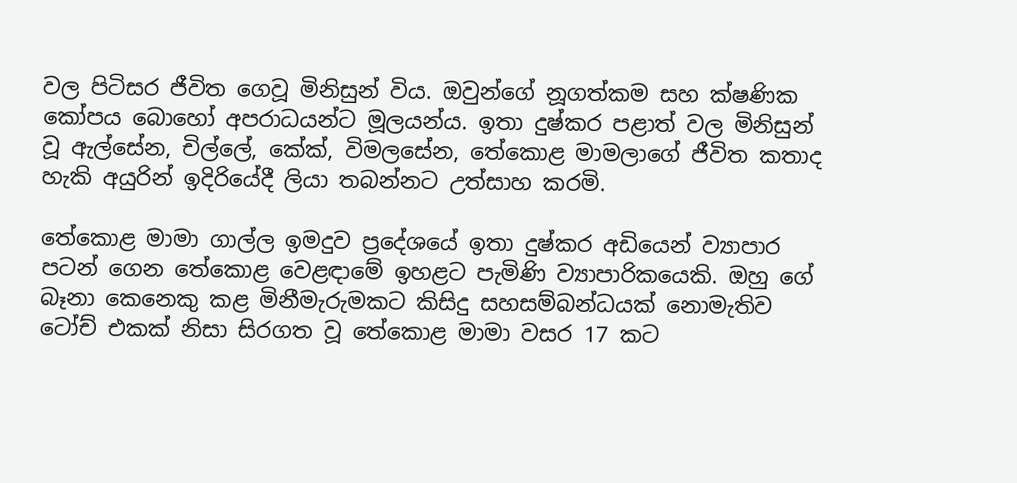වල පිටිසර ජීවිත ගෙවූ මිනිසුන් විය. ඔවුන්ගේ නූගත්කම සහ ක්ෂණික කෝපය බොහෝ අපරාධයන්ට මූලයන්ය. ඉතා දුෂ්කර පළාත් වල මිනිසුන් වූ ඇල්සේන, චිල්ලේ, කේක්, විමලසේන, තේකොළ මාමලාගේ ජීවිත කතාද හැකි අයුරින් ඉදිරියේදී ලියා තබන්නට උත්සාහ කරමි.

තේකොළ මාමා ගාල්ල ඉමදුව ප්‍රදේශයේ ඉතා දුෂ්කර අඩියෙන් ව්‍යාපාර පටන් ගෙන තේකොළ වෙළඳාමේ ඉහළට පැමිණි ව්‍යාපාරිකයෙකි. ඔහු ගේ බෑනා කෙනෙකු කළ මිනීමැරුමකට කිසිදු සහසම්බන්ධයක් නොමැතිව ටෝච් එකක් නිසා සිරගත වූ තේකොළ මාමා වසර 17 කට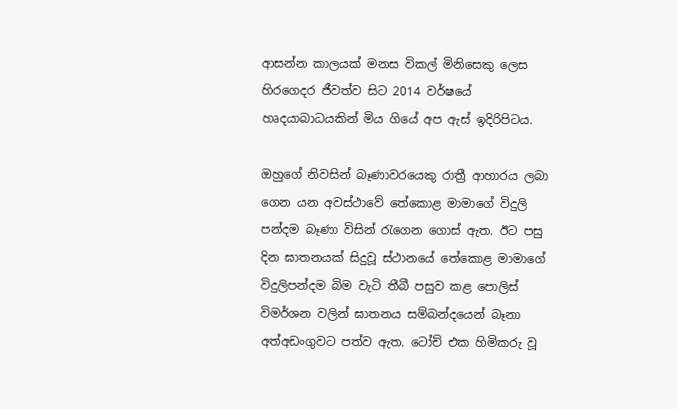ආසන්න කාලයක් මනස විකල් මිනිසෙකු ලෙස හිරගෙදර ජීවත්ව සිට 2014 වර්ෂයේ හෘදයාබාධයකින් මිය ගියේ අප ඇස් ඉදිරිපිටය.

ඔහුගේ නිවසින් බෑණාවරයෙකු රාත්‍රී ආහාරය ලබා ගෙන යන අවස්ථාවේ තේකොළ මාමාගේ විදුලි පන්දම බෑණා විසින් රැගෙන ගොස් ඇත. ඊට පසු දින ඝාතනයක් සිදුවූ ස්ථානයේ තේකොළ මාමාගේ විදුලිපන්දම බිම වැටි තීබී පසුව කළ පොලිස් විමර්ශන වලින් ඝාතනය සම්බන්දයෙන් බෑනා අත්අඩංගුවට පත්ව ඇත. ටෝච් එක හිමිකරු වූ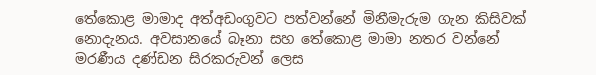තේකොළ මාමාද අත්අඩංගුවට පත්වන්නේ මිනීමැරුම ගැන කිසිවක් නොදැනය. අවසානයේ බෑනා සහ තේකොළ මාමා නතර වන්නේ මරණීය දණ්ඩන සිරකරුවන් ලෙස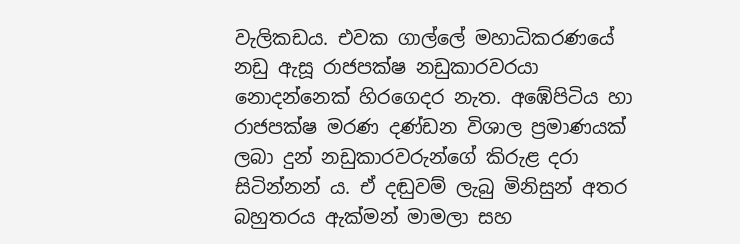වැලිකඩය. එවක ගාල්ලේ මහාධිකරණයේ නඩු ඇසූ රාජපක්ෂ නඩුකාරවරයා නොදන්නෙක් හිරගෙදර නැත. අඹේපිටිය හා රාජපක්ෂ මරණ දණ්ඩන විශාල ප්‍රමාණයක් ලබා දුන් නඩුකාරවරුන්ගේ කිරුළ දරා සිටින්නන්‍ ය. ඒ දඬුවම් ලැබු මිනිසුන් අතර බහුතරය ඇක්මන් මාමලා සහ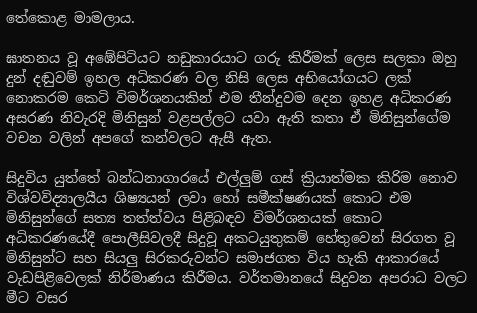තේකොළ මාමලාය.

ඝාතනය වූ අඹේපිටියට නඩුකාරයාට ගරු කිරීමක් ලෙස සලකා ඔහු දුන් දඬුවම් ඉහල අධිකරණ වල නිසි ලෙස අභියෝගයට ලක් නොකරම කෙටි විමර්ශනයකින් එම තීන්දුවම දෙන ඉහළ අධිකරණ අසරණ නිවැරදි මිනිසුන් වළපල්ලට යවා ඇති කතා ඒ මිනිසුන්ගේම වචන වලින් අපගේ කන්වලට ඇසී ඇත.

සිදුවිය යුත්තේ බන්ධනාගාරයේ එල්ලුම් ගස් ක්‍රියාත්මක කිරිම නොව විශ්වවිද්‍යාලයීය ශිෂ්‍යයන් ලවා හෝ සමීක්ෂණයක් කොට එම මිනිසුන්ගේ සත්‍ය තත්ත්වය පිළිබඳව විමර්ශනයක් කොට අධිකරණයේදී පොලීසිවලදී සිදුවූ අකටයුතුකම් හේතුවෙන් සිරගත වූ මිනිසුන්ට සහ සියලු සිරකරුවන්ට සමාජගත විය හැකි ආකාරයේ වැඩපිළිවෙලක් නිර්මාණය කිරීමය. වර්තමානයේ සිදුවන අපරාධ වලට මීට වසර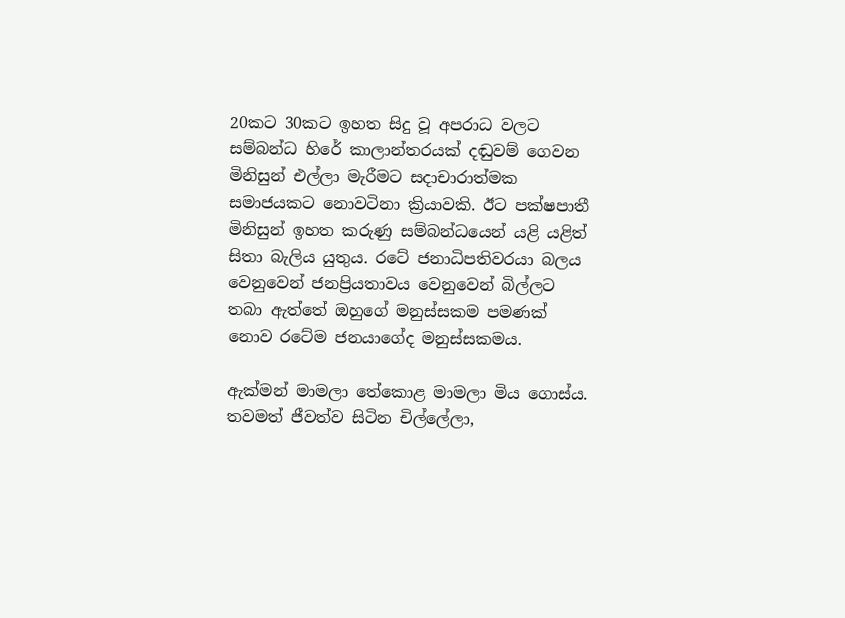20කට 30කට ඉහත සිදු වූ අපරාධ වලට සම්බන්ධ හිරේ කාලාන්තරයක් දඬුවම් ගෙවන මිනිසුන් එල්ලා මැරීමට සදාචාරාත්මක සමාජයකට නොවටිනා ක්‍රියාවකි. ඊට පක්ෂපාතී මිනිසුන් ඉහත කරුණු සම්බන්ධයෙන් යළි යළිත් සිතා බැලිය යුතුය. රටේ ජනාධිපතිවරයා බලය වෙනුවෙන් ජනප්‍රියතාවය වෙනුවෙන් බිල්ලට තබා ඇත්තේ ඔහුගේ මනුස්සකම පමණක් නොව රටේම ජනයාගේද මනුස්සකමය.

ඇක්මන් මාමලා තේකොළ මාමලා මිය ගොස්ය. තවමත් ජීවත්ව සිටින චිල්ලේලා,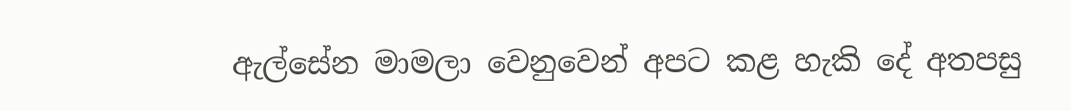ඇල්සේන මාමලා වෙනුවෙන් අපට කළ හැකි දේ අතපසු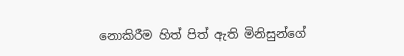නොකිරීම හිත් පිත් ඇති මිනිසුන්ගේ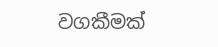වගකීමක්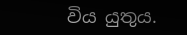විය යුතුය.